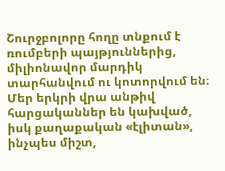Շուրջբոլորը հողը տնքում է ռումբերի պայթյուններից, միլիոնավոր մարդիկ տարհանվում ու կոտորվում են։ Մեր երկրի վրա անթիվ հարցականներ են կախված, իսկ քաղաքական «էլիտան», ինչպես միշտ,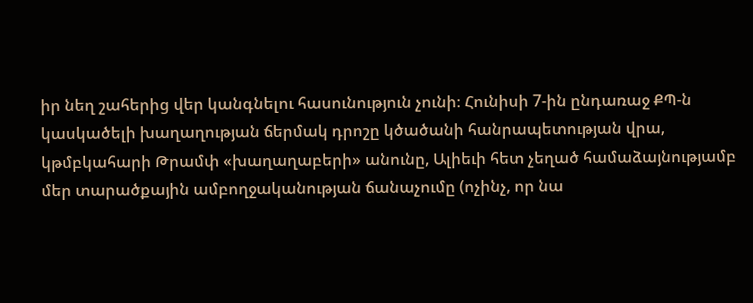իր նեղ շահերից վեր կանգնելու հասունություն չունի։ Հունիսի 7-ին ընդառաջ ՔՊ-ն կասկածելի խաղաղության ճերմակ դրոշը կծածանի հանրապետության վրա, կթմբկահարի Թրամփ «խաղաղաբերի» անունը, Ալիեւի հետ չեղած համաձայնությամբ մեր տարածքային ամբողջականության ճանաչումը (ոչինչ, որ նա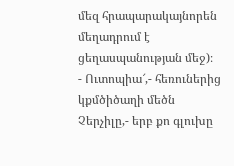մեզ հրապարակայնորեն մեղադրում է ցեղասպանության մեջ)։
- Ուտոպիա՜,- հեռուներից կքմծիծաղի մեծն Չերչիլը,- երբ քո գլուխը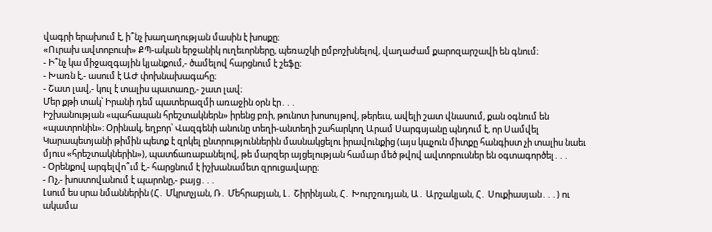վագրի երախում է, ի՞նչ խաղաղության մասին է խոսքը։
«Ուրախ ավտոբուսի» ՔՊ-ական երջանիկ ուղեւորները, պեռաշկի ըմբոշխնելով, վաղաժամ քարոզարշավի են գնում։
- Ի՞նչ կա միջազգային կյանքում,- ծամելով հարցնում է շեֆը։
- Խառն է,- ասում է ԱԺ փոխնախագահը։
- Շատ լավ,- կուլ է տալիս պատառը,- շատ լավ։
Մեր քթի տակ՝ Իրանի դեմ պատերազմի առաջին օրն էր․․․
Իշխանության «պահապան հրեշտակներն» իրենց բռի, թունոտ խոսույթով, թերեւս, ավելի շատ վնասում, քան օգնում են «պատրոնին»։ Օրինակ, եղբոր՝ Վազգենի անունը տեղի-անտեղի շահարկող Արամ Սարգսյանը պնդում է, որ Սամվել Կարապետյանի թիմին պետք է զրկել ընտրություններին մասնակցելու իրավունքից (այս կպչուն միտքը հանգիստ չի տալիս նաեւ մյուս «հրեշտակներին»), պատճառաբանելով, թե մարզեր այցելության համար մեծ թվով ավտոբուսներ են օգտագործել․․․
- Օրենքով արգելվո՞ւմ է,- հարցնում է իշխանամետ զրուցավարը։
- Ոչ,- խոստովանում է պարոնը,- բայց․․․
Լսում ես սրա նմաններին (Հ․ Մկրտչյան, Ռ․ Մեհրաբյան, Լ․ Շիրինյան, Հ․ Խուրշուդյան, Ա․ Արշակյան, Հ․ Սուքիասյան․․․) ու ակամա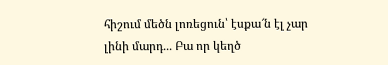հիշում մեծն լոռեցուն՝ էսքա՜ն էլ չար լինի մարդ․․․ Բա որ կեղծ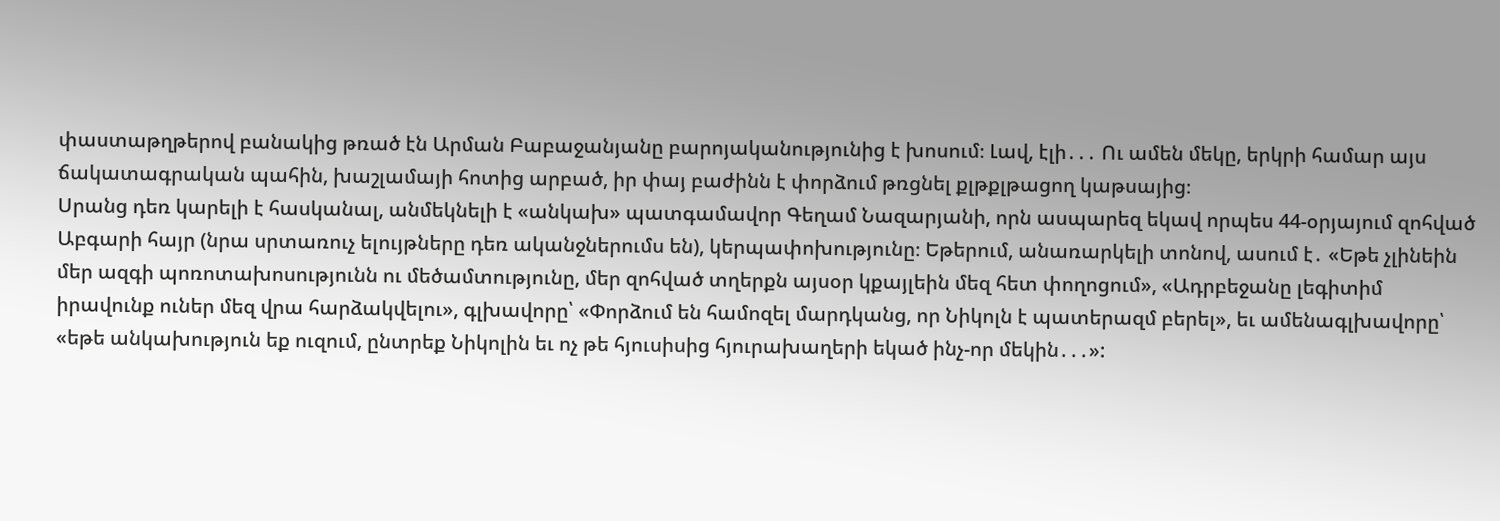փաստաթղթերով բանակից թռած էն Արման Բաբաջանյանը բարոյականությունից է խոսում։ Լավ, էլի․․․ Ու ամեն մեկը, երկրի համար այս ճակատագրական պահին, խաշլամայի հոտից արբած, իր փայ բաժինն է փորձում թռցնել քլթքլթացող կաթսայից։
Սրանց դեռ կարելի է հասկանալ, անմեկնելի է «անկախ» պատգամավոր Գեղամ Նազարյանի, որն ասպարեզ եկավ որպես 44-օրյայում զոհված Աբգարի հայր (նրա սրտառուչ ելույթները դեռ ականջներումս են), կերպափոխությունը։ Եթերում, անառարկելի տոնով, ասում է․ «Եթե չլինեին մեր ազգի պոռոտախոսությունն ու մեծամտությունը, մեր զոհված տղերքն այսօր կքայլեին մեզ հետ փողոցում», «Ադրբեջանը լեգիտիմ իրավունք ուներ մեզ վրա հարձակվելու», գլխավորը՝ «Փորձում են համոզել մարդկանց, որ Նիկոլն է պատերազմ բերել», եւ ամենագլխավորը՝ «եթե անկախություն եք ուզում, ընտրեք Նիկոլին եւ ոչ թե հյուսիսից հյուրախաղերի եկած ինչ-որ մեկին․․․»: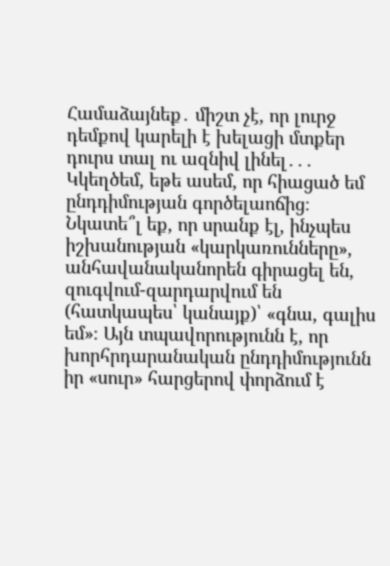Համաձայնեք․ միշտ չէ, որ լուրջ դեմքով կարելի է խելացի մտքեր դուրս տալ ու ազնիվ լինել․․․
Կկեղծեմ, եթե ասեմ, որ հիացած եմ ընդդիմության գործելաոճից։ Նկատե՞լ եք, որ սրանք էլ, ինչպես իշխանության «կարկառունները», անհավանականորեն գիրացել են, զուգվում-զարդարվում են (հատկապես՝ կանայք)՝ «գնա, գալիս եմ»։ Այն տպավորությունն է, որ խորհրդարանական ընդդիմությունն իր «սուր» հարցերով փորձում է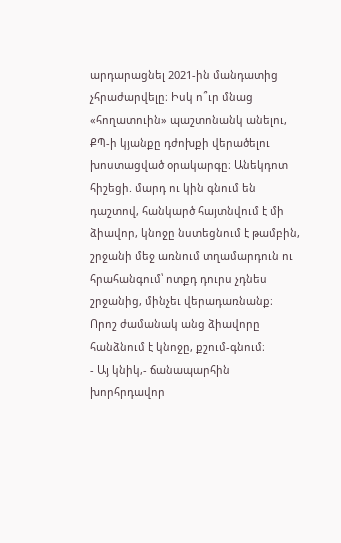արդարացնել 2021-ին մանդատից չհրաժարվելը։ Իսկ ո՞ւր մնաց «հողատուին» պաշտոնանկ անելու, ՔՊ-ի կյանքը դժոխքի վերածելու խոստացված օրակարգը։ Անեկդոտ հիշեցի. մարդ ու կին գնում են դաշտով, հանկարծ հայտնվում է մի ձիավոր, կնոջը նստեցնում է թամբին, շրջանի մեջ առնում տղամարդուն ու հրահանգում՝ ոտքդ դուրս չդնես շրջանից, մինչեւ վերադառնանք։ Որոշ ժամանակ անց ձիավորը հանձնում է կնոջը, քշում-գնում։
- Այ կնիկ,- ճանապարհին խորհրդավոր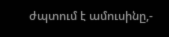ժպտում է ամուսինը,-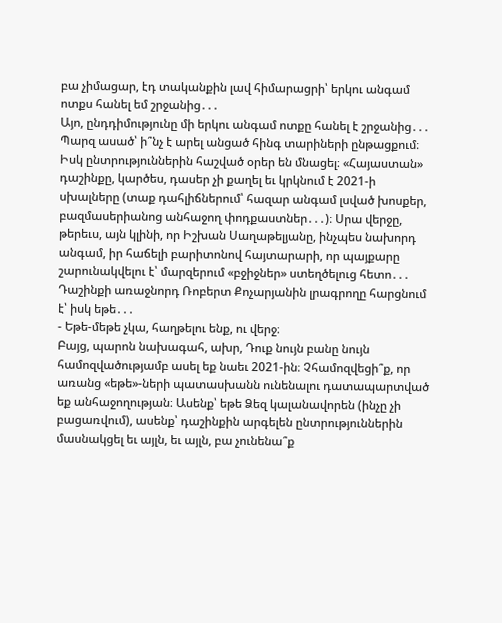բա չիմացար, էդ տականքին լավ հիմարացրի՝ երկու անգամ ոտքս հանել եմ շրջանից․․․
Այո, ընդդիմությունը մի երկու անգամ ոտքը հանել է շրջանից․․․ Պարզ ասած՝ ի՞նչ է արել անցած հինգ տարիների ընթացքում։ Իսկ ընտրություններին հաշված օրեր են մնացել։ «Հայաստան» դաշինքը, կարծես, դասեր չի քաղել եւ կրկնում է 2021-ի սխալները (տաք դահլիճներում՝ հազար անգամ լսված խոսքեր, բազմասերիանոց անհաջող փոդքաստներ․․․)։ Սրա վերջը, թերեւս, այն կլինի, որ Իշխան Սաղաթելյանը, ինչպես նախորդ անգամ, իր հաճելի բարիտոնով հայտարարի, որ պայքարը շարունակվելու է՝ մարզերում «բջիջներ» ստեղծելուց հետո․․․
Դաշինքի առաջնորդ Ռոբերտ Քոչարյանին լրագրողը հարցնում է՝ իսկ եթե․․․
- Եթե-մեթե չկա, հաղթելու ենք, ու վերջ։
Բայց, պարոն նախագահ, ախր, Դուք նույն բանը նույն համոզվածությամբ ասել եք նաեւ 2021-ին։ Չհամոզվեցի՞ք, որ առանց «եթե»-ների պատասխանն ունենալու դատապարտված եք անհաջողության։ Ասենք՝ եթե Ձեզ կալանավորեն (ինչը չի բացառվում), ասենք՝ դաշինքին արգելեն ընտրություններին մասնակցել եւ այլն, եւ այլն, բա չունենա՞ք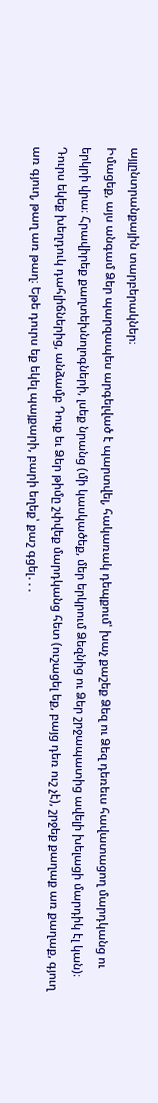այլընտրանքային տարբերակներ։
Իմացեք, այս անգամ Ձեր պարզապես արգելված է պարտվել, հակառակ դեպքում՝ խաչ քաշեք Ձեզ ու Ձեզ դեռեւս հավատացող մարդկանց ու երկրի վրա։ Հրավիրեք քաղտեխնոլոգների, լսեք նրանց (մի կասկածեք, մեր երկրում Ձեզնից ու Ձեր շրջապատից ավելի խելացի մարդիկ էլ կան)։ Դուրս եկեք խեղդուկ դահլիճներից, անձամբ Դուք եւ Ձեր թիմը շփվեք մարդկանց հետ (ուշացել եք, բայց դեռ ուշ չէ), շրջեք քաղաք առ քաղաք, գյուղ առ գյուղ, թաղ առ թաղ։ Եթե դուրս եք եկել պայքարի, բարի եղեք՝ քաշ գցել․․․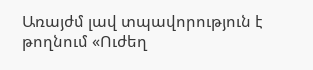Առայժմ լավ տպավորություն է թողնում «Ուժեղ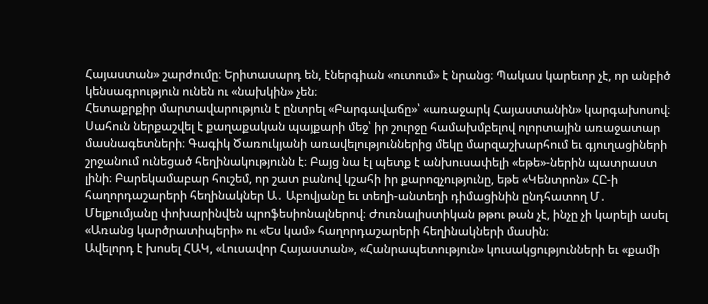Հայաստան» շարժումը։ Երիտասարդ են, էներգիան «ուտում» է նրանց։ Պակաս կարեւոր չէ, որ անբիծ կենսագրություն ունեն ու «նախկին» չեն։
Հետաքրքիր մարտավարություն է ընտրել «Բարգավաճը»՝ «առաջարկ Հայաստանին» կարգախոսով։ Սահուն ներքաշվել է քաղաքական պայքարի մեջ՝ իր շուրջը համախմբելով ոլորտային առաջատար մասնագետների։ Գագիկ Ծառուկյանի առավելություններից մեկը մարզաշխարհում եւ գյուղացիների շրջանում ունեցած հեղինակությունն է։ Բայց նա էլ պետք է անխուսափելի «եթե»-ներին պատրաստ լինի։ Բարեկամաբար հուշեմ, որ շատ բանով կշահի իր քարոզչությունը, եթե «Կենտրոն» ՀԸ-ի հաղորդաշարերի հեղինակներ Ա․ Աբովյանը եւ տեղի-անտեղի դիմացինին ընդհատող Մ․ Մելքումյանը փոխարինվեն պրոֆեսիոնալներով։ Ժուռնալիստիկան թթու թան չէ, ինչը չի կարելի ասել «Առանց կարծրատիպերի» ու «Ես կամ» հաղորդաշարերի հեղինակների մասին։
Ավելորդ է խոսել ՀԱԿ, «Լուսավոր Հայաստան», «Հանրապետություն» կուսակցությունների եւ «քամի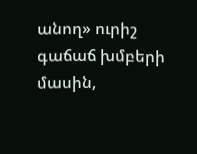անող» ուրիշ գաճաճ խմբերի մասին,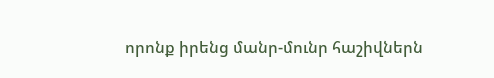որոնք իրենց մանր-մունր հաշիվներն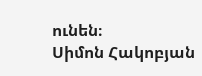ունեն։
Սիմոն Հակոբյան